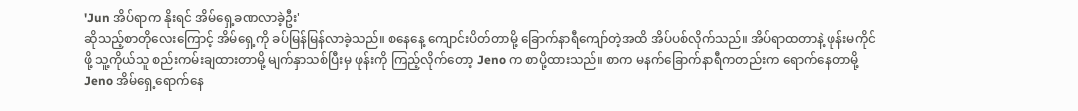'Jun အိပ်ရာက နိုးရင် အိမ်ရှေ့ခဏလာခဲ့ဦး'
ဆိုသည့်စာတိုလေးကြောင့် အိမ်ရှေ့ကို ခပ်မြန်မြန်လာခဲ့သည်။ စနေနေ့ ကျောင်းပိတ်တာမို့ ခြောက်နာရီကျော်တဲ့အထိ အိပ်ပစ်လိုက်သည်။ အိပ်ရာထတာနဲ့ ဖုန်းမကိုင်ဖို့ သူ့ကိုယ်သူ စည်းကမ်းချထားတာမို့ မျက်နှာသစ်ပြီးမှ ဖုန်းကို ကြည့်လိုက်တော့ Jeno က စာပို့ထားသည်။ စာက မနက်ခြောက်နာရီကတည်းက ရောက်နေတာမို့ Jeno အိမ်ရှေ့ရောက်နေ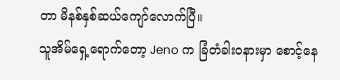တာ မိနစ်နှစ်ဆယ်ကျော်လောက်ပြီ။
သူအိမ်ရှေ့ရောက်တော့ Jeno က ခြံတံခါးဝနားမှာ စောင့်နေ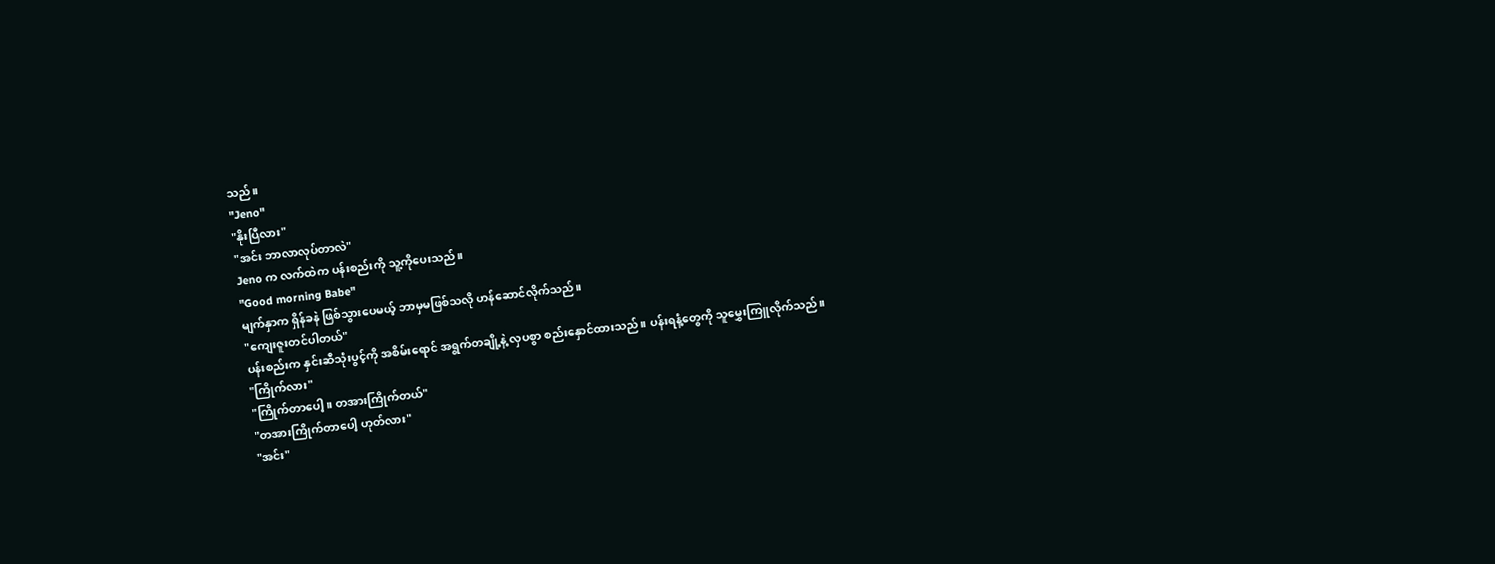သည်။
"Jeno"
"နိုးပြီလား"
"အင်း ဘာလာလုပ်တာလဲ"
Jeno က လက်ထဲက ပန်းစည်းကို သူ့ကိုပေးသည်။
"Good morning Babe"
မျက်နှာက ရှိန်ခနဲ ဖြစ်သွားပေမယ့် ဘာမှမဖြစ်သလို ဟန်ဆောင်လိုက်သည်။
"ကျေးဇူးတင်ပါတယ်"
ပန်းစည်းက နှင်းဆီသုံးပွင့်ကို အစိမ်းရောင် အရွက်တချို့နဲ့ လှပစွာ စည်းနှောင်ထားသည်။ ပန်းရနံ့တွေကို သူမွှေးကြူလိုက်သည်။
"ကြိုက်လား"
"ကြိုက်တာပေါ့။ တအားကြိုက်တယ်"
"တအားကြိုက်တာပေါ့ ဟုတ်လား"
"အင်း"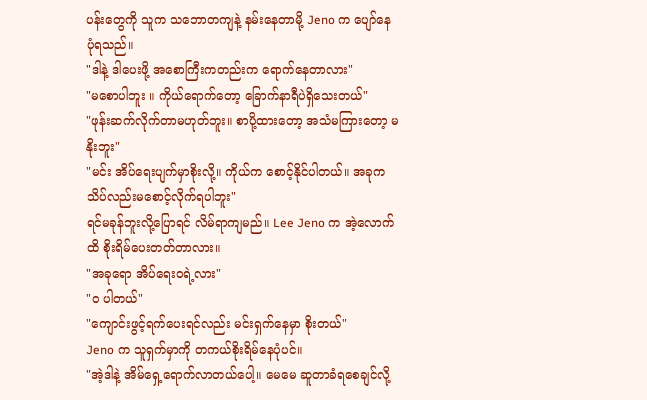ပန်းတွေကို သူက သဘောတကျနဲ့ နမ်းနေတာမို့ Jeno က ပျော်နေပုံရသည်။
"ဒါနဲ့ ဒါပေးဖို့ အစောကြီးကတည်းက ရောက်နေတာလား"
"မစောပါဘူး ။ ကိုယ်ရောက်တော့ ခြောက်နာရီပဲရှိသေးတယ်"
"ဖုန်းဆက်လိုက်တာမဟုတ်ဘူး။ စာပို့ထားတော့ အသံမကြားတော့ မနိုးဘူး"
"မင်း အိပ်ရေးပျက်မှာစိုးလို့။ ကိုယ်က စောင့်နိုင်ပါတယ်။ အခုက သိပ်လည်းမစောင့်လိုက်ရပါဘူး"
ရင်မခုန်ဘူးလို့ပြောရင် လိမ်ရာကျမည်။ Lee Jeno က အဲ့လောက်ထိ စိုးရိမ်ပေးတတ်တာလား။
"အခုရော အိပ်ရေးဝရဲ့လား"
"ဝ ပါတယ်"
"ကျောင်းဖွင့်ရက်ပေးရင်လည်း မင်းရှက်နေမှာ စိုးတယ်"
Jeno က သူရှက်မှာကို တကယ်စိုးရိမ်နေပုံပင်။
"အဲ့ဒါနဲ့ အိမ်ရှေ့ရောက်လာတယ်ပေါ့။ မေမေ ဆူတာခံရစေချင်လို့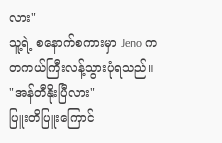လား"
သူ့ရဲ့ စနောက်စကားမှာ Jeno က တကယ်ကြီးလန့်သွားပုံရသည်။
"အန်တီနိုးပြီလား"
ပြူးတိပြူးကြောင်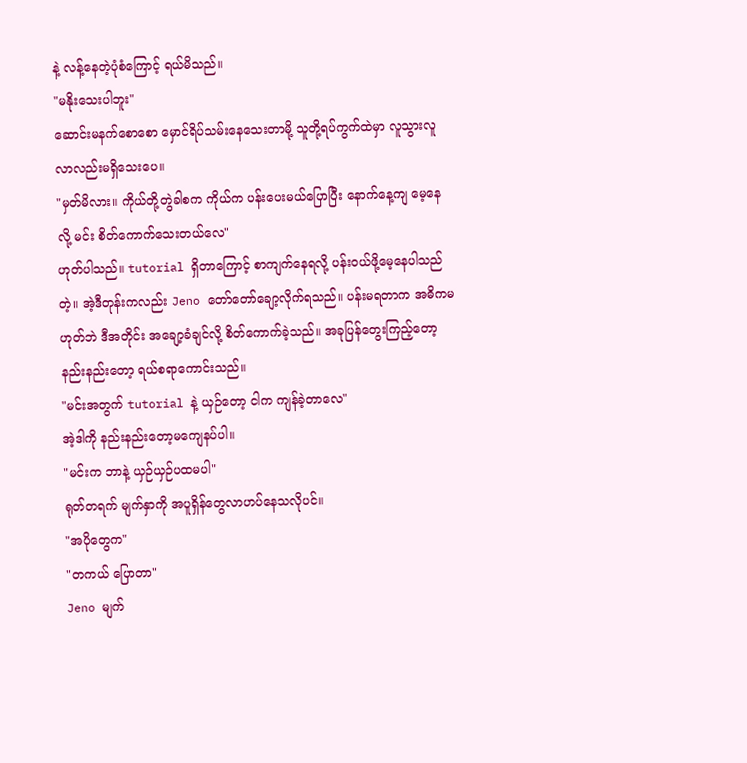နဲ့ လန့်နေတဲ့ပုံစံကြောင့် ရယ်မိသည်။
"မနိုးသေးပါဘူး"
ဆောင်းမနက်စောစော မှောင်ရိပ်သမ်းနေသေးတာမို့ သူတို့ရပ်ကွက်ထဲမှာ လူသွားလူလာလည်းမရှိသေးပေ။
"မှတ်မိလား။ ကိုယ်တို့တွဲခါစက ကိုယ်က ပန်းပေးမယ်ပြောပြီး နောက်နေ့ကျ မေ့နေလို့ မင်း စိတ်ကောက်သေးတယ်လေ"
ဟုတ်ပါသည်။ tutorial ရှိတာကြောင့် စာကျက်နေရလို့ ပန်းဝယ်ဖို့မေ့နေပါသည်တဲ့။ အဲ့ဒီတုန်းကလည်း Jeno တော်တော်ချော့လိုက်ရသည်။ ပန်းမရတာက အဓိကမဟုတ်ဘဲ ဒီအတိုင်း အချော့ခံချင်လို့ စိတ်ကောက်ခဲ့သည်။ အခုပြန်တွေးကြည့်တော့ နည်းနည်းတော့ ရယ်စရာကောင်းသည်။
"မင်းအတွက် tutorial နဲ့ ယှဉ်တော့ ငါက ကျန်ခဲ့တာလေ"
အဲ့ဒါကို နည်းနည်းတော့မကျေနပ်ပါ။
"မင်းက ဘာနဲ့ ယှဉ်ယှဉ်ပထမပါ"
ရုတ်တရက် မျက်နှာကို အပူရှိန်တွေလာဟပ်နေသလိုပင်။
"အပိုတွေက"
"တကယ် ပြောတာ"
Jeno မျက်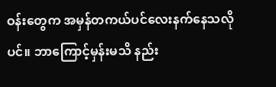ဝန်းတွေက အမှန်တကယ်ပင်လေးနက်နေသလိုပင်။ ဘာကြောင့်မှန်းမသိ နည်း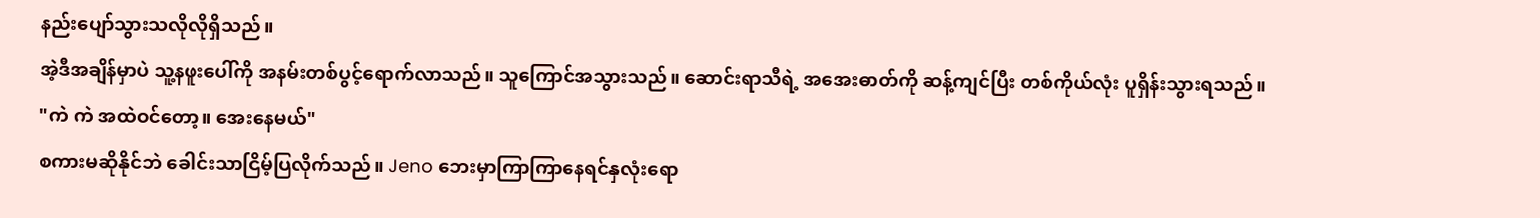နည်းပျော်သွားသလိုလိုရှိသည်။
အဲ့ဒီအချိန်မှာပဲ သူ့နဖူးပေါ်ကို အနမ်းတစ်ပွင့်ရောက်လာသည်။ သူကြောင်အသွားသည်။ ဆောင်းရာသီရဲ့ အအေးဓာတ်ကို ဆန့်ကျင်ပြီး တစ်ကိုယ်လုံး ပူရှိန်းသွားရသည်။
"ကဲ ကဲ အထဲဝင်တော့။ အေးနေမယ်"
စကားမဆိုနိုင်ဘဲ ခေါင်းသာငြိမ့်ပြလိုက်သည်။ Jeno ဘေးမှာကြာကြာနေရင်နှလုံးရော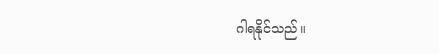ဂါရနိုင်သည်။